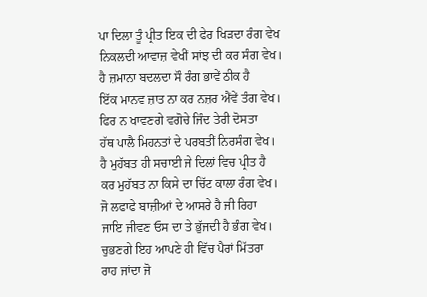ਪਾ ਦਿਲਾ ਤੂੰ ਪ੍ਰੀਤ ਇਕ ਦੀ ਫੇਰ ਖਿੜਦਾ ਰੰਗ ਵੇਖ
ਨਿਕਲਦੀ ਆਵਾਜ਼ ਵੇਖੀਂ ਸਾਂਝ ਦੀ ਕਰ ਸੰਗ ਵੇਖ।
ਹੈ ਜ਼ਮਾਨਾ ਬਦਲਦਾ ਸੌ ਰੰਗ ਭਾਵੇਂ ਠੀਕ ਹੈ
ਇੱਕ ਮਾਨਵ ਜ਼ਾਤ ਨਾ ਕਰ ਨਜ਼ਰ ਐਂਵੇਂ ਤੰਗ ਵੇਖ।
ਫਿਰ ਨ ਖਾਵਣਗੇ ਵਗੋਚੇ ਜਿੰਦ ਤੇਰੀ ਦੋਸਤਾ
ਹੱਥ ਪਾਲੈ ਮਿਹਨਤਾਂ ਦੇ ਪਰਬਤੀਂ ਨਿਰਸੰਗ ਵੇਖ।
ਹੈ ਮੁਹੱਬਤ ਹੀ ਸਚਾਈ ਜੇ ਦਿਲਾਂ ਵਿਚ ਪ੍ਰੀਤ ਹੈ
ਕਰ ਮੁਹੱਬਤ ਨਾ ਕਿਸੇ ਦਾ ਚਿੱਟ ਕਾਲਾ ਰੰਗ ਵੇਖ।
ਜੋ ਲਫਾਫੇ ਬਾਜ਼ੀਆਂ ਦੇ ਆਸਰੇ ਹੈ ਜੀ ਰਿਹਾ
ਜਾਇ ਜੀਵਣ ਓਸ ਦਾ ਤੇ ਭੁੱਜਦੀ ਹੈ ਭੰਗ ਵੇਖ।
ਚੁਭਣਗੇ ਇਹ ਆਪਣੇ ਹੀ ਵਿੱਚ ਪੈਰਾਂ ਮਿੱਤਰਾ
ਰਾਹ ਜਾਂਦਾ ਜੋ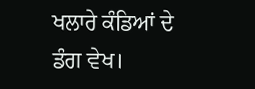ਖਲਾਰੇ ਕੰਡਿਆਂ ਦੇ ਡੰਗ ਵੇਖ।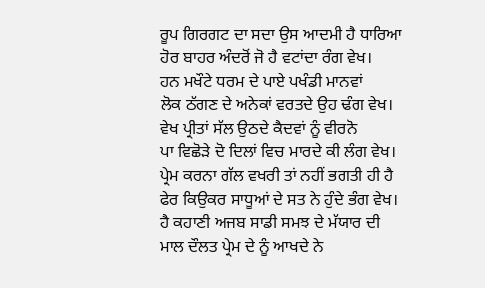ਰੂਪ ਗਿਰਗਟ ਦਾ ਸਦਾ ਉਸ ਆਦਮੀ ਹੈ ਧਾਰਿਆ
ਹੋਰ ਬਾਹਰ ਅੰਦਰੋਂ ਜੋ ਹੈ ਵਟਾਂਦਾ ਰੰਗ ਵੇਖ।
ਹਨ ਮਖੌਟੇ ਧਰਮ ਦੇ ਪਾਏ ਪਖੰਡੀ ਮਾਨਵਾਂ
ਲੋਕ ਠੱਗਣ ਦੇ ਅਨੇਕਾਂ ਵਰਤਦੇ ਉਹ ਢੰਗ ਵੇਖ।
ਵੇਖ ਪ੍ਰੀਤਾਂ ਸੱਲ ਉਠਦੇ ਕੈਦਵਾਂ ਨੂੰ ਵੀਰਨੋ
ਪਾ ਵਿਛੋੜੇ ਦੋ ਦਿਲਾਂ ਵਿਚ ਮਾਰਦੇ ਕੀ ਲੰਗ ਵੇਖ।
ਪ੍ਰੇਮ ਕਰਨਾ ਗੱਲ ਵਖਰੀ ਤਾਂ ਨਹੀਂ ਭਗਤੀ ਹੀ ਹੈ
ਫੇਰ ਕਿਉਕਰ ਸਾਧੂਆਂ ਦੇ ਸਤ ਨੇ ਹੁੰਦੇ ਭੰਗ ਵੇਖ।
ਹੈ ਕਹਾਣੀ ਅਜਬ ਸਾਡੀ ਸਮਝ ਦੇ ਮੱਯਾਰ ਦੀ
ਮਾਲ ਦੌਲਤ ਪ੍ਰੇਮ ਦੇ ਨੂੰ ਆਖਦੇ ਨੇ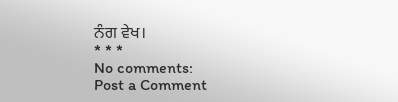ਨੰਗ ਵੇਖ।
* * *
No comments:
Post a Comment